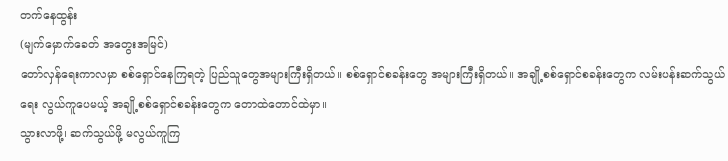တက်နေထွန်း
(မျက်မှောက်ခေတ် အတွေးအမြင်)
တော်လှန်ရေးကာလမှာ စစ်ရှောင်နေကြရတဲ့ ပြည်သူတွေအများကြီးရှိတယ်။ စစ်ရှောင်စခန်းတွေ အများကြီးရှိတယ်။ အချို့စစ်ရှောင်စခန်းတွေက လမ်းပန်းဆက်သွယ်ရေး လွယ်ကူပေမယ့် အချို့စစ်ရှောင်စခန်းတွေက တောထဲတောင်ထဲမှာ။
သွားလာဖို့၊ ဆက်သွယ်ဖို့ မလွယ်ကူကြ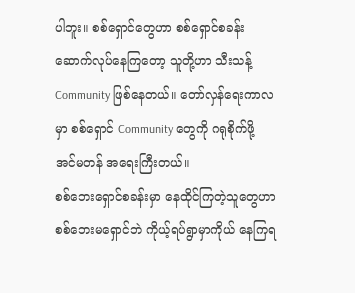ပါဘူး။ စစ်ရှောင်တွေဟာ စစ်ရှောင်စခန်း ဆောက်လုပ်နေကြတော့ သူတို့ဟာ သီးသန့် Community ဖြစ်နေတယ်။ တော်လှန်ရေးကာလမှာ စစ်ရှောင် Community တွေကို ဂရုစိုက်ဖို့ အင်မတန် အရေးကြီးတယ်။
စစ်ဘေးရှောင်စခန်းမှာ နေထိုင်ကြတဲ့သူတွေဟာ စစ်ဘေးမရှောင်ဘဲ ကိုယ့်ရပ်ရွာမှာကိုယ် နေကြရ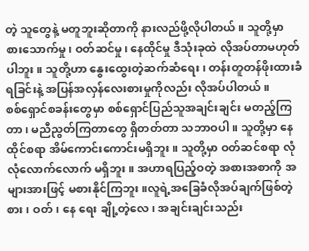တဲ့ သူတွေနဲ့ မတူဘူးဆိုတာကို နားလည်ဖို့လိုပါတယ်။ သူတို့မှာ စားသောက်မှု၊ ဝတ်ဆင်မှု၊ နေထိုင်မှု ဒီသုံးခုထဲ လိုအပ်တာမဟုတ်ပါဘူး။ သူတို့ဟာ နွေးထွေးတဲ့ဆက်ဆံရေး၊ တန်းတူတန်ဖိုးထားခံရခြင်းနဲ့ အပြန်အလှန်လေးစားမှုကိုလည်း လိုအပ်ပါတယ်။
စစ်ရှောင်စခန်းတွေမှာ စစ်ရှောင်ပြည်သူအချင်းချင်း မတည့်ကြတာ၊ မညီညွတ်ကြတာတွေ ရှိတတ်တာ သဘာဝပါ။ သူတို့မှာ နေထိုင်စရာ အိမ်ကောင်းကောင်းမရှိဘူး။ သူတို့မှာ ဝတ်ဆင်စရာ လုံလုံလောက်လောက် မရှိဘူး။ အဟာရပြည့်ဝတဲ့ အစားအစာကို အများအားဖြင့် မစားနိုင်ကြဘူး။လူရဲ့အခြေခံလိုအပ်ချက်ဖြစ်တဲ့ စား၊ ဝတ်၊ နေ ရေး ချို့တဲ့လေ၊ အချင်းချင်းသည်း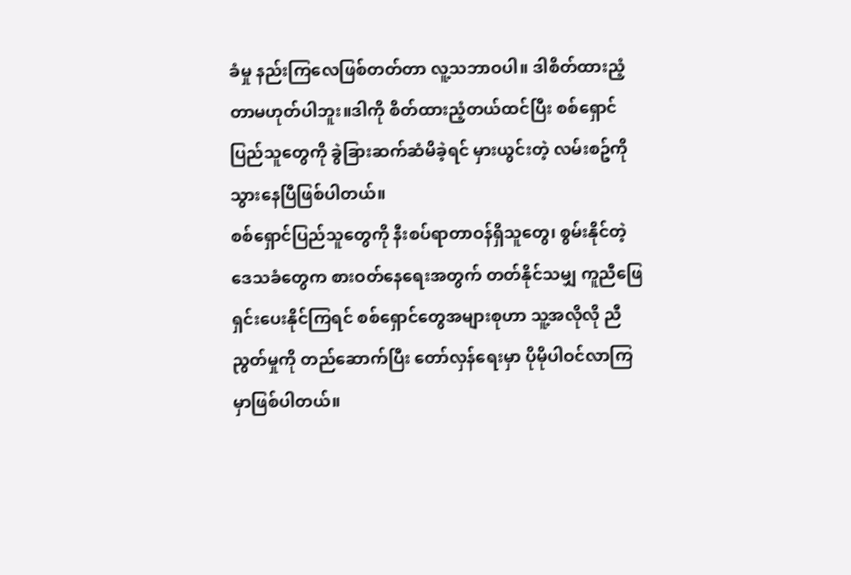ခံမှု နည်းကြလေဖြစ်တတ်တာ လူ့သဘာဝပါ။ ဒါစိတ်ထားညံ့တာမဟုတ်ပါဘူး။ဒါကို စိတ်ထားညံ့တယ်ထင်ပြီး စစ်ရှောင်ပြည်သူတွေကို ခွဲခြားဆက်ဆံမိခဲ့ရင် မှားယွင်းတဲ့ လမ်းစဥ်ကို သွားနေပြီဖြစ်ပါတယ်။
စစ်ရှောင်ပြည်သူတွေကို နီးစပ်ရာတာဝန်ရှိသူတွေ၊ စွမ်းနိုင်တဲ့ ဒေသခံတွေက စားဝတ်နေရေးအတွက် တတ်နိုင်သမျှ ကူညီဖြေရှင်းပေးနိုင်ကြရင် စစ်ရှောင်တွေအများစုဟာ သူ့အလိုလို ညီညွတ်မှုကို တည်ဆောက်ပြီး တော်လှန်ရေးမှာ ပိုမိုပါဝင်လာကြမှာဖြစ်ပါတယ်။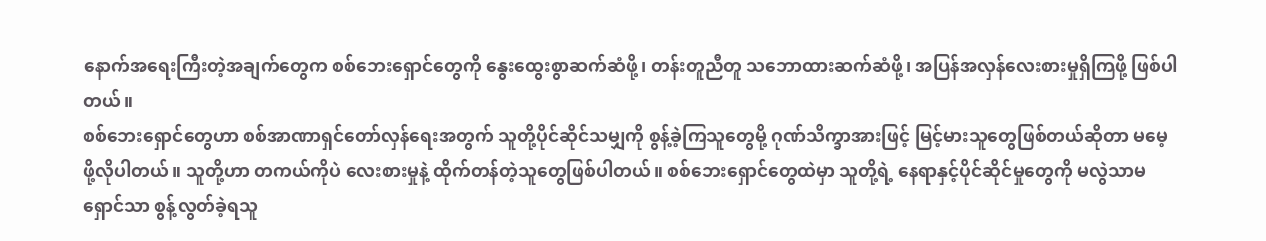နောက်အရေးကြီးတဲ့အချက်တွေက စစ်ဘေးရှောင်တွေကို နွေးထွေးစွာဆက်ဆံဖို့၊ တန်းတူညီတူ သဘောထားဆက်ဆံဖို့၊ အပြန်အလှန်လေးစားမှုရှိကြဖို့ ဖြစ်ပါတယ်။
စစ်ဘေးရှောင်တွေဟာ စစ်အာဏာရှင်တော်လှန်ရေးအတွက် သူတို့ပိုင်ဆိုင်သမျှကို စွန့်ခဲ့ကြသူတွေမို့ ဂုဏ်သိက္ခာအားဖြင့် မြင့်မားသူတွေဖြစ်တယ်ဆိုတာ မမေ့ဖို့လိုပါတယ်။ သူတို့ဟာ တကယ်ကိုပဲ လေးစားမှုနဲ့ ထိုက်တန်တဲ့သူတွေဖြစ်ပါတယ်။ စစ်ဘေးရှောင်တွေထဲမှာ သူတို့ရဲ့ နေရာနှင့်ပိုင်ဆိုင်မှုတွေကို မလွဲသာမရှောင်သာ စွန့်လွတ်ခဲ့ရသူ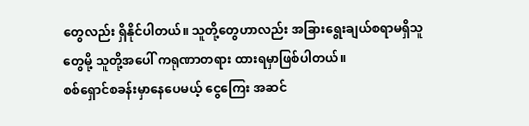တွေလည်း ရှိနိုင်ပါတယ်။ သူတို့တွေဟာလည်း အခြားရွေးချယ်စရာမရှိသူတွေမို့ သူတို့အပေါ် ကရုဏာတရား ထားရမှာဖြစ်ပါတယ်။
စစ်ရှောင်စခန်းမှာနေပေမယ့် ငွေကြေး အဆင်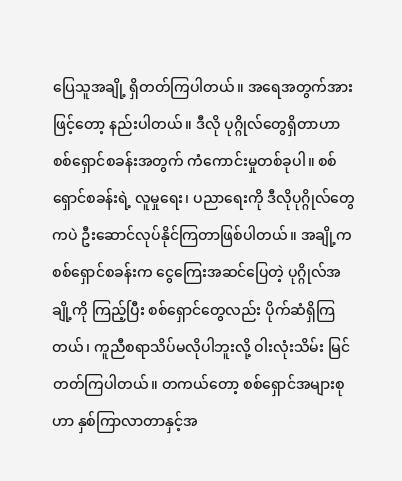ပြေသူအချို့ ရှိတတ်ကြပါတယ်။ အရေအတွက်အားဖြင့်တော့ နည်းပါတယ်။ ဒီလို ပုဂ္ဂိုလ်တွေရှိတာဟာ စစ်ရှောင်စခန်းအတွက် ကံကောင်းမှုတစ်ခုပါ။ စစ်ရှောင်စခန်းရဲ့ လူမှုရေး၊ ပညာရေးကို ဒီလိုပုဂ္ဂိုလ်တွေကပဲ ဦးဆောင်လုပ်နိုင်ကြတာဖြစ်ပါတယ်။ အချို့က စစ်ရှောင်စခန်းက ငွေကြေးအဆင်ပြေတဲ့ ပုဂ္ဂိုလ်အချို့ကို ကြည့်ပြီး စစ်ရှောင်တွေလည်း ပိုက်ဆံရှိကြတယ်၊ ကူညီစရာသိပ်မလိုပါဘူးလို့ ဝါးလုံးသိမ်း မြင်တတ်ကြပါတယ်။ တကယ်တော့ စစ်ရှောင်အများစုဟာ နှစ်ကြာလာတာနှင့်အ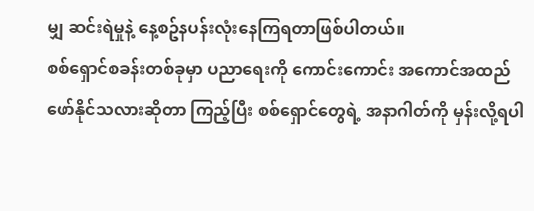မျှ ဆင်းရဲမှုနဲ့ နေ့စဥ်နပန်းလုံးနေကြရတာဖြစ်ပါတယ်။
စစ်ရှောင်စခန်းတစ်ခုမှာ ပညာရေးကို ကောင်းကောင်း အကောင်အထည် ဖော်နိုင်သလားဆိုတာ ကြည့်ပြီး စစ်ရှောင်တွေရဲ့ အနာဂါတ်ကို မှန်းလို့ရပါ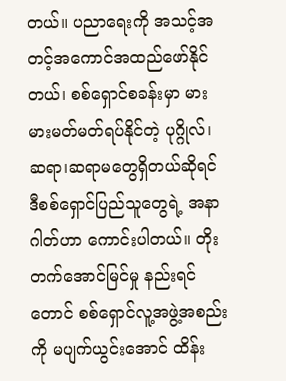တယ်။ ပညာရေးကို အသင့်အတင့်အကောင်အထည်ဖော်နိုင်တယ်၊ စစ်ရှောင်စခန်းမှာ မားမားမတ်မတ်ရပ်နိုင်တဲ့ ပုဂ္ဂိုလ်၊ ဆရာ၊ဆရာမတွေရှိတယ်ဆိုရင် ဒီစစ်ရှောင်ပြည်သူတွေရဲ့ အနာဂါတ်ဟာ ကောင်းပါတယ်။ တိုးတက်အောင်မြင်မှု နည်းရင်တောင် စစ်ရှောင်လူ့အဖွဲ့အစည်းကို မပျက်ယွင်းအောင် ထိန်း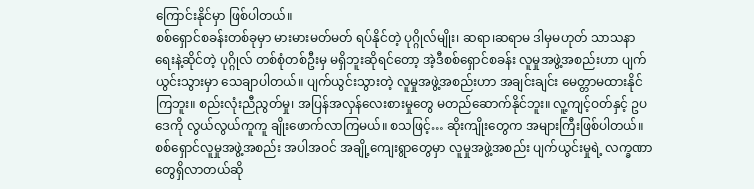ကြောင်းနိုင်မှာ ဖြစ်ပါတယ်။
စစ်ရှောင်စခန်းတစ်ခုမှာ မားမားမတ်မတ် ရပ်နိုင်တဲ့ ပုဂ္ဂိုလ်မျိုး၊ ဆရာ၊ဆရာမ ဒါမှမဟုတ် သာသနာရေးနဲ့ဆိုင်တဲ့ ပုဂ္ဂိုလ် တစ်စုံတစ်ဦးမှ မရှိဘူးဆိုရင်တော့ အဲ့ဒီစစ်ရှောင်စခန်း လူမှုအဖွဲ့အစည်းဟာ ပျက်ယွင်းသွားမှာ သေချာပါတယ်။ ပျက်ယွင်းသွားတဲ့ လူမှုအဖွဲ့အစည်းဟာ အချင်းချင်း မေတ္တာမထားနိုင်ကြဘူး။ စည်းလုံးညီညွတ်မှု၊ အပြန်အလှန်လေးစားမှုတွေ မတည်ဆောက်နိုင်ဘူး။ လူ့ကျင့်ဝတ်နှင့် ဥပဒေကို လွယ်လွယ်ကူကူ ချိုးဖောက်လာကြမယ်။ စသဖြင့်… ဆိုးကျိုးတွေက အများကြီးဖြစ်ပါတယ်။
စစ်ရှောင်လူမှုအဖွဲ့အစည်း အပါအဝင် အချို့ကျေးရွာတွေမှာ လူမှုအဖွဲ့အစည်း ပျက်ယွင်းမှုရဲ့ လက္ခဏာတွေရှိလာတယ်ဆို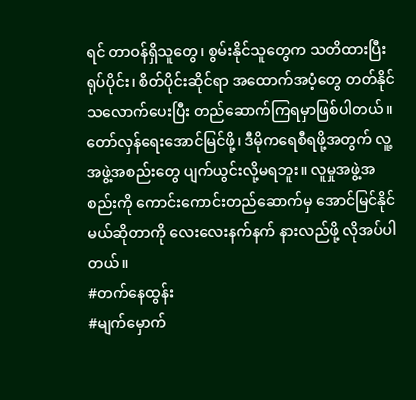ရင် တာဝန်ရှိသူတွေ၊ စွမ်းနိုင်သူတွေက သတိထားပြီး ရုပ်ပိုင်း၊ စိတ်ပိုင်းဆိုင်ရာ အထောက်အပံ့တွေ တတ်နိုင်သလောက်ပေးပြီး တည်ဆောက်ကြရမှာဖြစ်ပါတယ်။ တော်လှန်ရေးအောင်မြင်ဖို့၊ ဒီမိုကရေစီရဖို့အတွက် လူ့အဖွဲ့အစည်းတွေ ပျက်ယွင်းလို့မရဘူး။ လူမှုအဖွဲ့အစည်းကို ကောင်းကောင်းတည်ဆောက်မှ အောင်မြင်နိုင်မယ်ဆိုတာကို လေးလေးနက်နက် နားလည်ဖို့ လိုအပ်ပါတယ်။
#တက်နေထွန်း
#မျက်မှောက်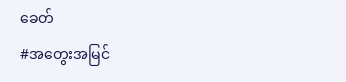ခေတ်
#အတွေးအမြင်